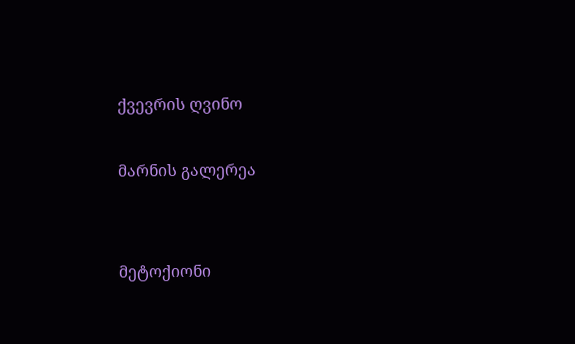ქვევრის ღვინო

მარნის გალერეა


მეტოქიონი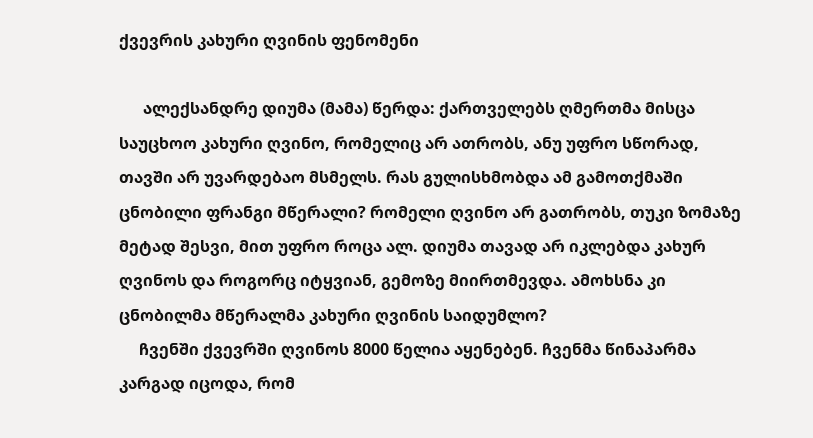ქვევრის კახური ღვინის ფენომენი

      ალექსანდრე დიუმა (მამა) წერდა: ქართველებს ღმერთმა მისცა საუცხოო კახური ღვინო, რომელიც არ ათრობს, ანუ უფრო სწორად, თავში არ უვარდებაო მსმელს. რას გულისხმობდა ამ გამოთქმაში ცნობილი ფრანგი მწერალი? რომელი ღვინო არ გათრობს, თუკი ზომაზე მეტად შესვი, მით უფრო როცა ალ. დიუმა თავად არ იკლებდა კახურ ღვინოს და როგორც იტყვიან, გემოზე მიირთმევდა. ამოხსნა კი ცნობილმა მწერალმა კახური ღვინის საიდუმლო?
     ჩვენში ქვევრში ღვინოს 8000 წელია აყენებენ. ჩვენმა წინაპარმა კარგად იცოდა, რომ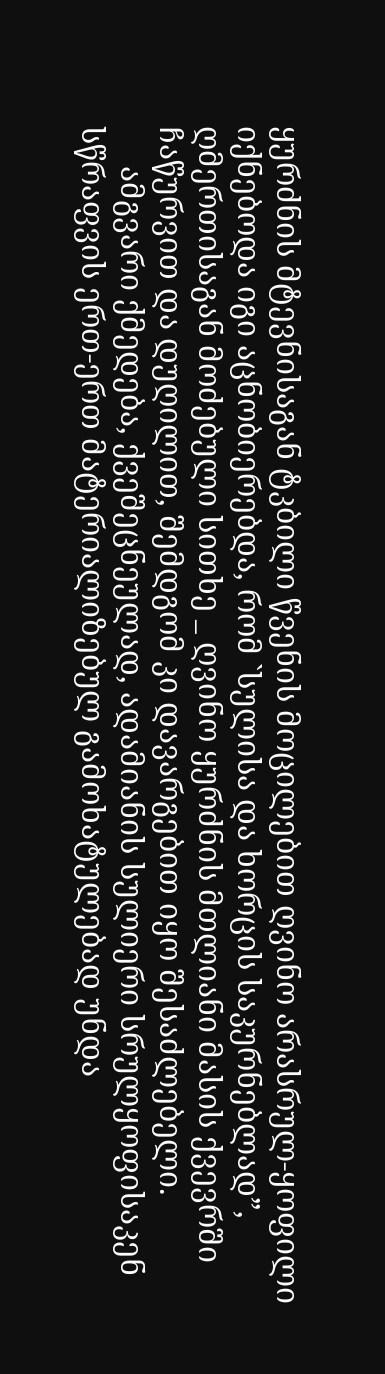ყურძნის მტევნისაგან ტკბილი წვენის მოცილებით ღვინო არასრულ-ყოფილი იქნებოდა იგი აცნობიერებდა, რომ `სულისა და ხორცის საკურნებლად”, ღმერთისაგან მოძებული სითხე _ ღვინო ყურძნის მთლიანი მასის ქვევრში ჩაწურვით და დუღილით, შემდგომ კი დავარგებით იყო შესაძლებელი.
     ამგვარი ქმედება, ქვეშეცნეულად, ადამიანის სულიერი სრულყოფისაკენ სწრაფვის ერთ-ერთ მატერიალიზებულ გამოხატულებად უნდა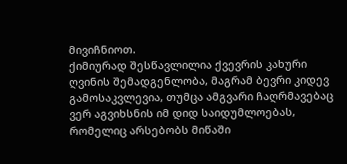მივიჩნიოთ.
ქიმიურად შესწავლილია ქვევრის კახური ღვინის შემადგენლობა, მაგრამ ბევრი კიდევ გამოსაკვლევია, თუმცა ამგვარი ჩაღრმავებაც ვერ აგვიხსნის იმ დიდ საიდუმლოებას, რომელიც არსებობს მიწაში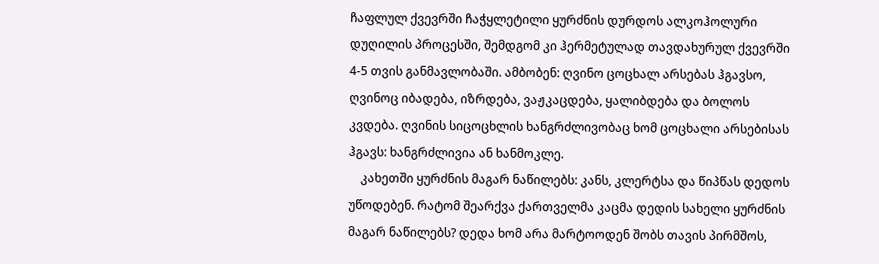ჩაფლულ ქვევრში ჩაჭყლეტილი ყურძნის დურდოს ალკოჰოლური დუღილის პროცესში, შემდგომ კი ჰერმეტულად თავდახურულ ქვევრში 4-5 თვის განმავლობაში. ამბობენ: ღვინო ცოცხალ არსებას ჰგავსო, ღვინოც იბადება, იზრდება, ვაჟკაცდება, ყალიბდება და ბოლოს კვდება. ღვინის სიცოცხლის ხანგრძლივობაც ხომ ცოცხალი არსებისას ჰგავს: ხანგრძლივია ან ხანმოკლე.
    კახეთში ყურძნის მაგარ ნაწილებს: კანს, კლერტსა და წიპწას დედოს უწოდებენ. რატომ შეარქვა ქართველმა კაცმა დედის სახელი ყურძნის მაგარ ნაწილებს? დედა ხომ არა მარტოოდენ შობს თავის პირმშოს,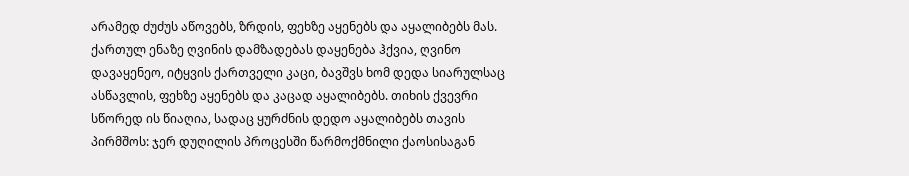არამედ ძუძუს აწოვებს, ზრდის, ფეხზე აყენებს და აყალიბებს მას. ქართულ ენაზე ღვინის დამზადებას დაყენება ჰქვია, ღვინო დავაყენეო, იტყვის ქართველი კაცი, ბავშვს ხომ დედა სიარულსაც ასწავლის, ფეხზე აყენებს და კაცად აყალიბებს. თიხის ქვევრი სწორედ ის წიაღია, სადაც ყურძნის დედო აყალიბებს თავის პირმშოს: ჯერ დუღილის პროცესში წარმოქმნილი ქაოსისაგან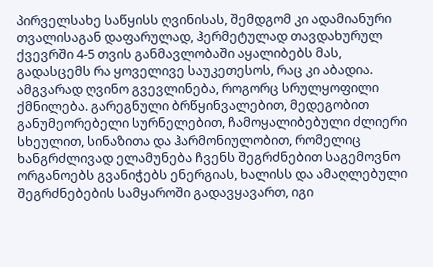პირველსახე საწყისს ღვინისას, შემდგომ კი ადამიანური თვალისაგან დაფარულად, ჰერმეტულად თავდახურულ ქვევრში 4-5 თვის განმავლობაში აყალიბებს მას, გადასცემს რა ყოველივე საუკეთესოს, რაც კი აბადია. ამგვარად ღვინო გვევლინება, როგორც სრულყოფილი ქმნილება. გარეგნული ბრწყინვალებით, მედეგობით განუმეორებელი სურნელებით, ჩამოყალიბებული ძლიერი სხეულით, სინაზითა და ჰარმონიულობით, რომელიც ხანგრძლივად ელამუნება ჩვენს შეგრძნებით საგემოვნო ორგანოებს გვანიჭებს ენერგიას, ხალისს და ამაღლებული შეგრძნებების სამყაროში გადავყავართ, იგი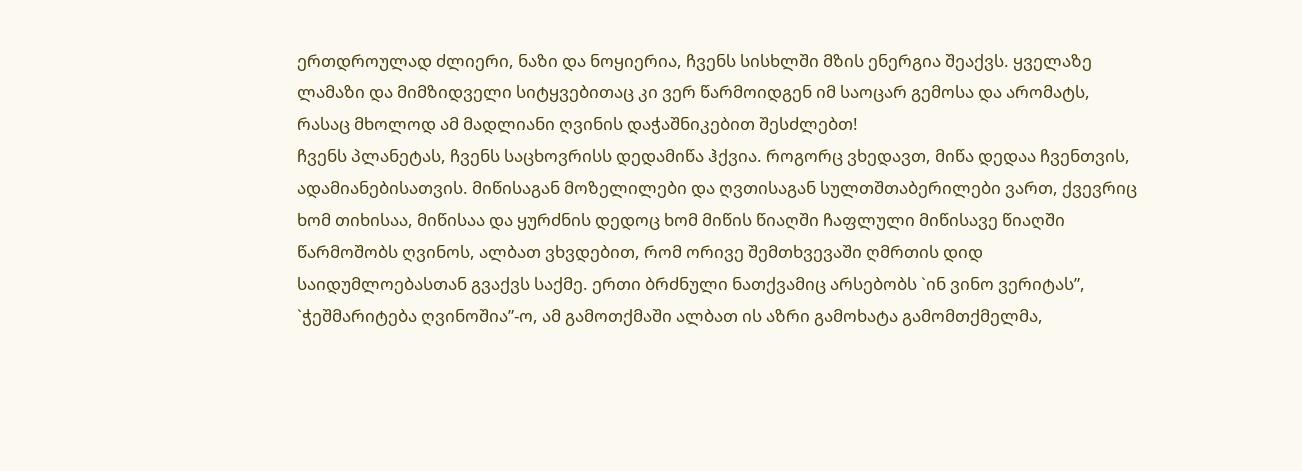ერთდროულად ძლიერი, ნაზი და ნოყიერია, ჩვენს სისხლში მზის ენერგია შეაქვს. ყველაზე ლამაზი და მიმზიდველი სიტყვებითაც კი ვერ წარმოიდგენ იმ საოცარ გემოსა და არომატს, რასაც მხოლოდ ამ მადლიანი ღვინის დაჭაშნიკებით შესძლებთ!
ჩვენს პლანეტას, ჩვენს საცხოვრისს დედამიწა ჰქვია. როგორც ვხედავთ, მიწა დედაა ჩვენთვის, ადამიანებისათვის. მიწისაგან მოზელილები და ღვთისაგან სულთშთაბერილები ვართ, ქვევრიც ხომ თიხისაა, მიწისაა და ყურძნის დედოც ხომ მიწის წიაღში ჩაფლული მიწისავე წიაღში წარმოშობს ღვინოს, ალბათ ვხვდებით, რომ ორივე შემთხვევაში ღმრთის დიდ საიდუმლოებასთან გვაქვს საქმე. ერთი ბრძნული ნათქვამიც არსებობს `ინ ვინო ვერიტას”, `ჭეშმარიტება ღვინოშია”-ო, ამ გამოთქმაში ალბათ ის აზრი გამოხატა გამომთქმელმა,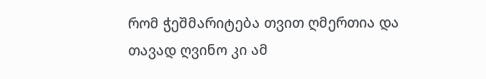რომ ჭეშმარიტება თვით ღმერთია და თავად ღვინო კი ამ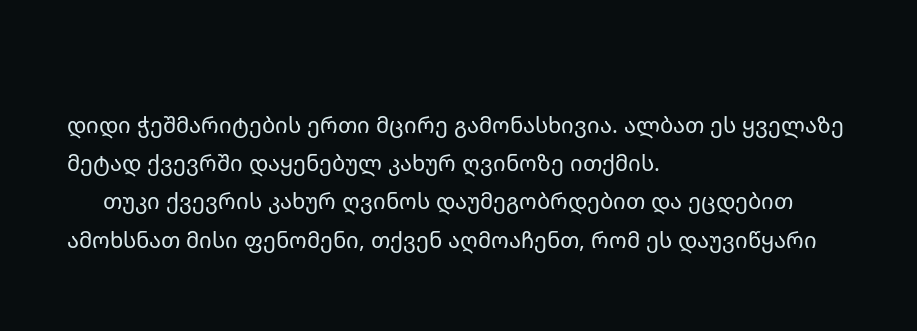დიდი ჭეშმარიტების ერთი მცირე გამონასხივია. ალბათ ეს ყველაზე მეტად ქვევრში დაყენებულ კახურ ღვინოზე ითქმის.
      თუკი ქვევრის კახურ ღვინოს დაუმეგობრდებით და ეცდებით ამოხსნათ მისი ფენომენი, თქვენ აღმოაჩენთ, რომ ეს დაუვიწყარი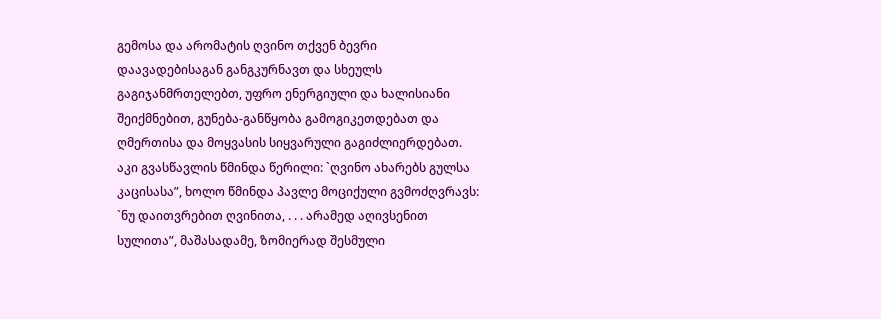გემოსა და არომატის ღვინო თქვენ ბევრი დაავადებისაგან განგკურნავთ და სხეულს გაგიჯანმრთელებთ, უფრო ენერგიული და ხალისიანი შეიქმნებით, გუნება-განწყობა გამოგიკეთდებათ და ღმერთისა და მოყვასის სიყვარული გაგიძლიერდებათ. აკი გვასწავლის წმინდა წერილი: `ღვინო ახარებს გულსა კაცისასა”, ხოლო წმინდა პავლე მოციქული გვმოძღვრავს: `ნუ დაითვრებით ღვინითა, . . . არამედ აღივსენით სულითა”, მაშასადამე, ზომიერად შესმული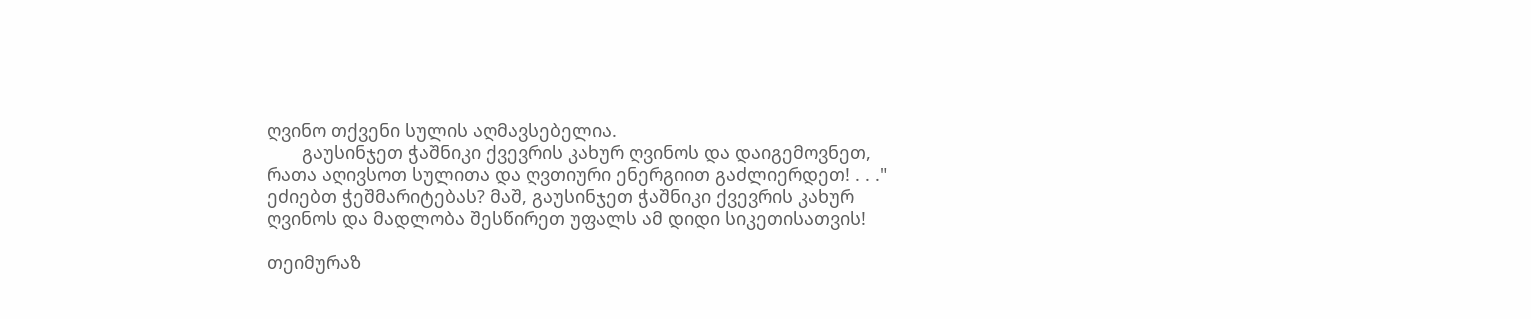ღვინო თქვენი სულის აღმავსებელია.
       გაუსინჯეთ ჭაშნიკი ქვევრის კახურ ღვინოს და დაიგემოვნეთ, რათა აღივსოთ სულითა და ღვთიური ენერგიით გაძლიერდეთ! . . ."
ეძიებთ ჭეშმარიტებას? მაშ, გაუსინჯეთ ჭაშნიკი ქვევრის კახურ ღვინოს და მადლობა შესწირეთ უფალს ამ დიდი სიკეთისათვის!

თეიმურაზ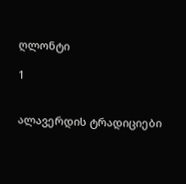ღლონტი

1


ალავერდის ტრადიციები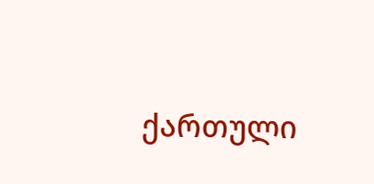ქართული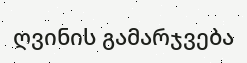ღვინის გამარჯვება